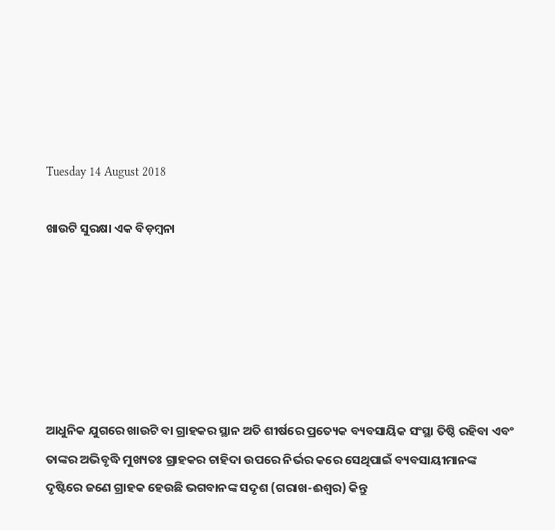Tuesday 14 August 2018

ଖାଉଟି ସୁରକ୍ଷା ଏକ ବିଡ଼ମ୍ବନା






ଆଧୁନିକ ଯୁଗରେ ଖାଉଟି ବା ଗ୍ରାହକର ସ୍ଥାନ ଅତି ଶୀର୍ଷରେ ପ୍ରତ୍ୟେକ ବ୍ୟବସାୟିକ ସଂସ୍ଥା ତିଷ୍ଠି ରହିବା ଏବଂ ତାଙ୍କର ଅଭିବୃଦ୍ଧି ମୁଖ୍ୟତଃ ଗ୍ରାହକର ଚାହିଦା ଉପରେ ନିର୍ଭର କରେ ସେଥିପାଇଁ ବ୍ୟବସାୟୀମାନଙ୍କ ଦୃଷ୍ଟିରେ ଜଣେ ଗ୍ରାହକ ହେଉଛି ଭଗବାନଙ୍କ ସଦୃଶ (ଗରାଖ-ଈଶ୍ୱର) କିନ୍ତୁ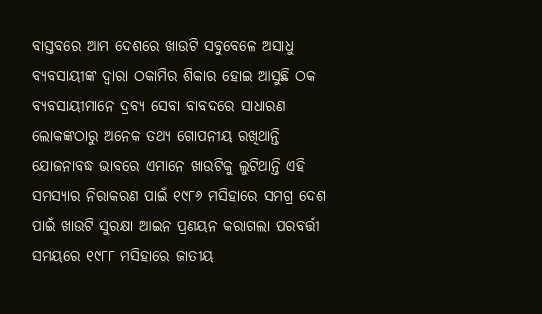ବାସ୍ତବରେ ଆମ ଦେଶରେ ଖାଉଟି ସବୁବେଳେ ଅସାଧୁ ବ୍ୟବସାୟୀଙ୍କ ଦ୍ୱାରା ଠକାମିର ଶିକାର ହୋଇ ଆସୁଛି ଠକ ବ୍ୟବସାୟୀମାନେ ଦ୍ରବ୍ୟ ସେବା ବାବଦରେ ସାଧାରଣ ଲୋକଙ୍କଠାରୁ ଅନେକ ତଥ୍ୟ ଗୋପନୀୟ ରଖିଥାନ୍ତି ଯୋଜନାବଦ୍ଧ ଭାବରେ ଏମାନେ ଖାଉଟିକୁ ଲୁଟିଥାନ୍ତି ଏହି ସମସ୍ୟାର ନିରାକରଣ ପାଇଁ ୧୯୮୬ ମସିହାରେ ସମଗ୍ର ଦେଶ ପାଇଁ ଖାଉଟି ସୁରକ୍ଷା ଆଇନ ପ୍ରଣୟନ କରାଗଲା ପରବର୍ତ୍ତୀ ସମୟରେ ୧୯୮୮ ମସିହାରେ ଜାତୀୟ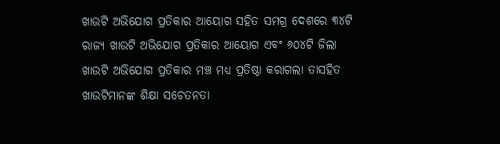ଖାଉଟି ଅଭିଯୋଗ ପ୍ରତିକାର ଆୟୋଗ ସହିତ ସମଗ୍ର ଦେଶରେ ୩୪ଟି ରାଜ୍ୟ ଖାଉଟି ଅଭିଯୋଗ ପ୍ରତିକାର ଆୟୋଗ ଏବଂ ୬୦୪ଟି ଜିଲା ଖାଉଟି ଅଭିଯୋଗ ପ୍ରତିକାର ମଞ୍ଚ ମଧ୍ୟ ପ୍ରତିଷ୍ଠା କରାଗଲା ତାସହିତ ଖାଉଟିମାନଙ୍କ ଶିକ୍ଷା ସଚେତନତା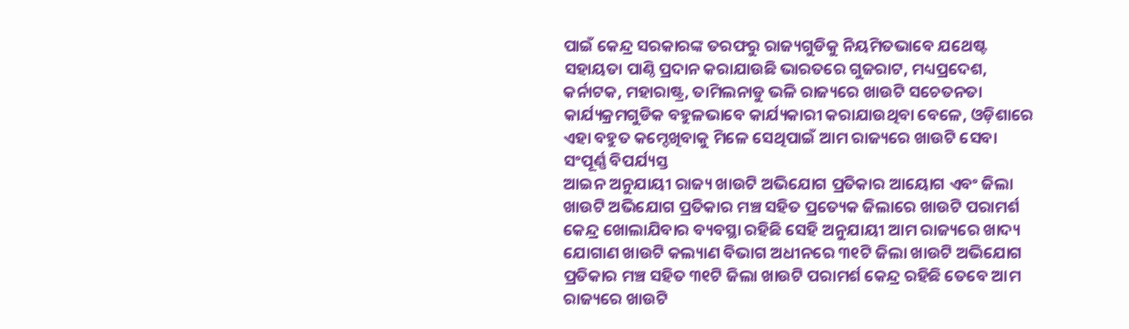ପାଇଁ କେନ୍ଦ୍ର ସରକାରଙ୍କ ତରଫରୁ ରାଜ୍ୟଗୁଡିକୁ ନିୟମିତଭାବେ ଯଥେଷ୍ଟ ସହାୟତା ପାଣ୍ଠି ପ୍ରଦାନ କରାଯାଉଛି ଭାରତରେ ଗୁଜରାଟ, ମଧ୍ୟପ୍ରଦେଶ, କର୍ନାଟକ, ମହାରାଷ୍ଟ୍ର, ତାମିଲନାଡୁ ଭଳି ରାଜ୍ୟରେ ଖାଉଟି ସଚେତନତା କାର୍ଯ୍ୟକ୍ରମଗୁଡିକ ବହୁଳଭାବେ କାର୍ଯ୍ୟକାରୀ କରାଯାଉଥିବା ବେଳେ, ଓଡ଼ିଶାରେ ଏହା ବହୁତ କମ୍ଦେଖିବାକୁ ମିଳେ ସେଥିପାଇଁ ଆମ ରାଜ୍ୟରେ ଖାଉଟି ସେବା ସଂପୂର୍ଣ୍ଣ ବିପର୍ଯ୍ୟସ୍ତ
ଆଇନ ଅନୁଯାୟୀ ରାଜ୍ୟ ଖାଉଟି ଅଭିଯୋଗ ପ୍ରତିକାର ଆୟୋଗ ଏବଂ ଜିଲା ଖାଉଟି ଅଭିଯୋଗ ପ୍ରତିକାର ମଞ୍ଚ ସହିତ ପ୍ରତ୍ୟେକ ଜିଲାରେ ଖାଉଟି ପରାମର୍ଶ କେନ୍ଦ୍ର ଖୋଲାଯିବାର ବ୍ୟବସ୍ଥା ରହିଛି ସେହି ଅନୁଯାୟୀ ଆମ ରାଜ୍ୟରେ ଖାଦ୍ୟ ଯୋଗାଣ ଖାଉଟି କଲ୍ୟାଣ ବିଭାଗ ଅଧୀନରେ ୩୧ଟି ଜିଲା ଖାଉଟି ଅଭିଯୋଗ ପ୍ରତିକାର ମଞ୍ଚ ସହିତ ୩୧ଟି ଜିଲା ଖାଉଟି ପରାମର୍ଶ କେନ୍ଦ୍ର ରହିଛି ତେବେ ଆମ ରାଜ୍ୟରେ ଖାଉଟି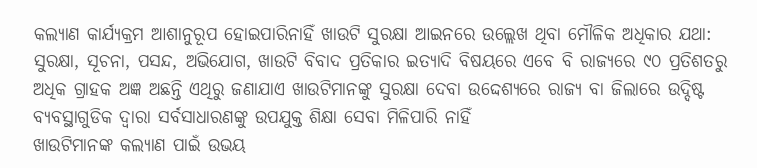କଲ୍ୟାଣ କାର୍ଯ୍ୟକ୍ରମ ଆଶାନୁରୂପ ହୋଇପାରିନାହିଁ ଖାଉଟି ସୁରକ୍ଷା ଆଇନରେ ଉଲ୍ଲେଖ ଥିବା ମୌଳିକ ଅଧିକାର ଯଥା: ସୁରକ୍ଷା, ସୂଚନା, ପସନ୍ଦ, ଅଭିଯୋଗ, ଖାଉଟି ବିବାଦ ପ୍ରତିକାର ଇତ୍ୟାଦି ବିଷୟରେ ଏବେ ବି ରାଜ୍ୟରେ ୯୦ ପ୍ରତିଶତରୁ ଅଧିକ ଗ୍ରାହକ ଅଜ୍ଞ ଅଛନ୍ତି ଏଥିରୁ ଜଣାଯାଏ ଖାଉଟିମାନଙ୍କୁ ସୁରକ୍ଷା ଦେବା ଉଦ୍ଦେଶ୍ୟରେ ରାଜ୍ୟ ବା ଜିଲାରେ ଉଦ୍ଦିଷ୍ଟ ବ୍ୟବସ୍ଥାଗୁଡିକ ଦ୍ୱାରା ସର୍ବସାଧାରଣଙ୍କୁ ଉପଯୁକ୍ତ ଶିକ୍ଷା ସେବା ମିଳିପାରି ନାହିଁ
ଖାଉଟିମାନଙ୍କ କଲ୍ୟାଣ ପାଇଁ ଉଭୟ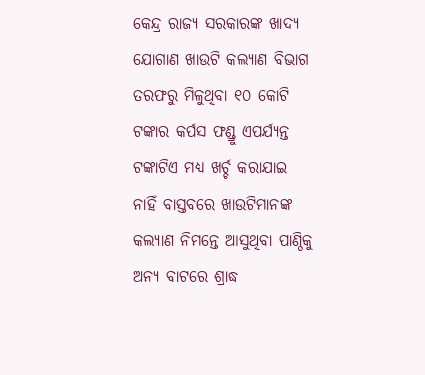କେନ୍ଦ୍ର ରାଜ୍ୟ ସରକାରଙ୍କ ଖାଦ୍ୟ ଯୋଗାଣ ଖାଉଟି କଲ୍ୟାଣ ବିଭାଗ ତରଫରୁ ମିଳୁଥିବା ୧୦ କୋଟି ଟଙ୍କାର କର୍ପସ ଫଣ୍ଡ୍ରୁ ଏପର୍ଯ୍ୟନ୍ତ ଟଙ୍କାଟିଏ ମଧ୍ୟ ଖର୍ଚ୍ଚ କରାଯାଇ ନାହିଁ ବାସ୍ତବରେ ଖାଉଟିମାନଙ୍କ କଲ୍ୟାଣ ନିମନ୍ତେ ଆସୁଥିବା ପାଣ୍ଠିକୁ ଅନ୍ୟ ବାଟରେ ଶ୍ରାଦ୍ଧ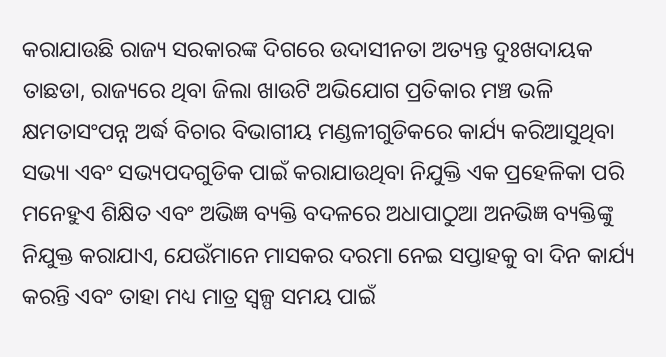କରାଯାଉଛି ରାଜ୍ୟ ସରକାରଙ୍କ ଦିଗରେ ଉଦାସୀନତା ଅତ୍ୟନ୍ତ ଦୁଃଖଦାୟକ ତାଛଡା, ରାଜ୍ୟରେ ଥିବା ଜିଲା ଖାଉଟି ଅଭିଯୋଗ ପ୍ରତିକାର ମଞ୍ଚ ଭଳି କ୍ଷମତାସଂପନ୍ନ ଅର୍ଦ୍ଧ ବିଚାର ବିଭାଗୀୟ ମଣ୍ଡଳୀଗୁଡିକରେ କାର୍ଯ୍ୟ କରିଆସୁଥିବା ସଭ୍ୟା ଏବଂ ସଭ୍ୟପଦଗୁଡିକ ପାଇଁ କରାଯାଉଥିବା ନିଯୁକ୍ତି ଏକ ପ୍ରହେଳିକା ପରି ମନେହୁଏ ଶିକ୍ଷିତ ଏବଂ ଅଭିଜ୍ଞ ବ୍ୟକ୍ତି ବଦଳରେ ଅଧାପାଠୁଆ ଅନଭିଜ୍ଞ ବ୍ୟକ୍ତିଙ୍କୁ ନିଯୁକ୍ତ କରାଯାଏ, ଯେଉଁମାନେ ମାସକର ଦରମା ନେଇ ସପ୍ତାହକୁ ବା ଦିନ କାର୍ଯ୍ୟ କରନ୍ତି ଏବଂ ତାହା ମଧ୍ୟ ମାତ୍ର ସ୍ବଳ୍ପ ସମୟ ପାଇଁ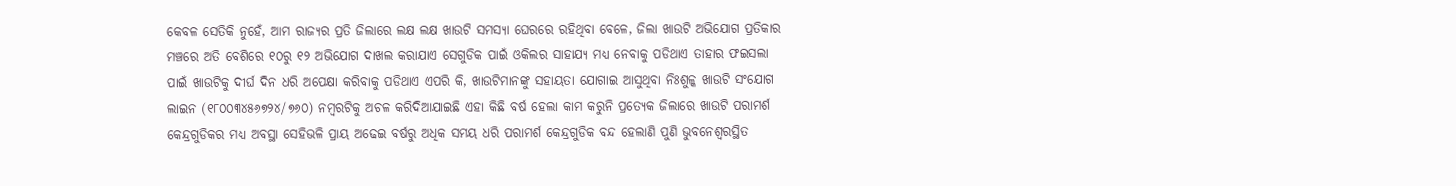କେବଳ ସେତିକି ନୁହେଁ, ଆମ ରାଜ୍ୟର ପ୍ରତି ଜିଲାରେ ଲକ୍ଷ ଲକ୍ଷ ଖାଉଟି ସମସ୍ୟା ଘେରରେ ରହିଥିବା ବେଳେ, ଜିଲା ଖାଉଟି ଅଭିଯୋଗ ପ୍ରତିକାର ମଞ୍ଚରେ ଅତି ବେଶିରେ ୧୦ରୁ ୧୨ ଅଭିଯୋଗ ଦାଖଲ କରାଯାଏ ସେଗୁଡିକ ପାଇଁ ଓକିଲର ସାହାଯ୍ୟ ମଧ୍ୟ ନେବାକୁ ପଡିଥାଏ ତାହାର ଫଇସଲା ପାଇଁ ଖାଉଟିକୁ ଦୀର୍ଘ ଦିନ ଧରି ଅପେକ୍ଷା କରିବାକୁ ପଡିଥାଏ ଏପରି କି, ଖାଉଟିମାନଙ୍କୁ ସହାୟତା ଯୋଗାଇ ଆସୁଥିବା ନିଃଶୁଳ୍କ ଖାଉଟି ସଂଯୋଗ ଲାଇନ (୧୮୦୦୩୪୫୬୭୨୪/୭୬୦) ନମ୍ବରଟିକୁ ଅଚଳ କରିଦିଆଯାଇଛି ଏହା କିଛି ବର୍ଷ ହେଲା କାମ କରୁନି ପ୍ରତ୍ୟେକ ଜିଲାରେ ଖାଉଟି ପରାମର୍ଶ କେନ୍ଦ୍ରଗୁଡିକର ମଧ୍ୟ ଅବସ୍ଥା ସେହିଭଳି ପ୍ରାୟ ଅଢେଇ ବର୍ଷରୁ ଅଧିକ ସମୟ ଧରି ପରାମର୍ଶ କେନ୍ଦ୍ରଗୁଡିକ ବନ୍ଦ ହେଲାଣି ପୁଣି ଭୁବନେଶ୍ୱରସ୍ଥିତ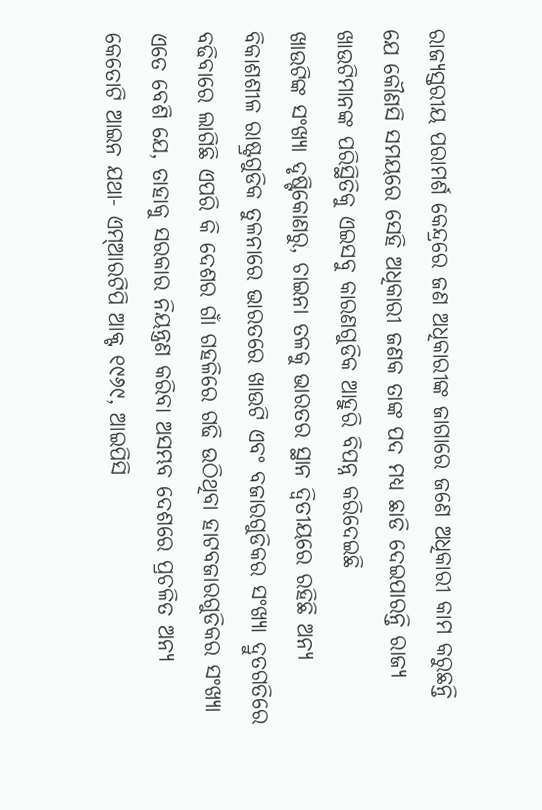ରାଜ୍ୟସ୍ତରୀୟ ପରାମର୍ଶ କେନ୍ଦ୍ରରେ ଜଣ ଅଧିକାରୀଙ୍କ ଜାଗାରେ ଜଣେ ଅଧିକାରୀ କାମ କରୁଛନ୍ତି ଯେ କୌଣସି ସମୟରେ ସେହି ଅଧିକାରୀ ଜଣକ ତାଙ୍କ ପଦ ମଧ୍ୟ ଛାଡି ଦେଇପାରନ୍ତି ରାଜ୍ୟ ଖାଉଟିମାନଙ୍କ ପରିସ୍ଥିତିକୁ ଏଇସବୁ କାରଣଗୁଡିକ ଆହୁରି ବିପନ୍ନ କରିଦେଇଛି
ଖାଉଟିଙ୍କ ସଂଖ୍ୟା ଦୃଷ୍ଟିକୋଣରୁ, ଚାଇନା ତଳକୁ ଭାରତର ସ୍ଥାନ ଦ୍ୱିତୀୟରେ ରହିଛି ଅନ୍ୟ ବିକାଶଶୀଳ ରାଷ୍ଟ୍ରଗୁଡିକ ତୁଳନାରେ ଭାରତରେ ଖାଉଟି ଏବଂ ବଜାରଗୁଡିକର ସଂଖ୍ୟା ଦ୍ରୁତଗତିରେ ବଢିବାରେ ଲାଗିଛି ଏପରି କି ଦେଶର ଗାଁ ଗହଳିରେ ଗଢି ଉଠିଥିବା ହାଟବଜାରଗୁଡିକର ସଂଖ୍ୟା ଏତେ ବେଶି ଯେ, ତାହାକୁ ସରକାର ନିୟନ୍ତ୍ରଣ କରିବା ଅସମ୍ଭବ ଦେଶରେ ପ୍ରଚଳିତ ଅନ୍ୟ କେତୋଟି ଆଇନ ଯଥା- ଏମ୍ଆରଟିପି ଆକ୍ଟ ୧୯୬୯, ଆଇପିସି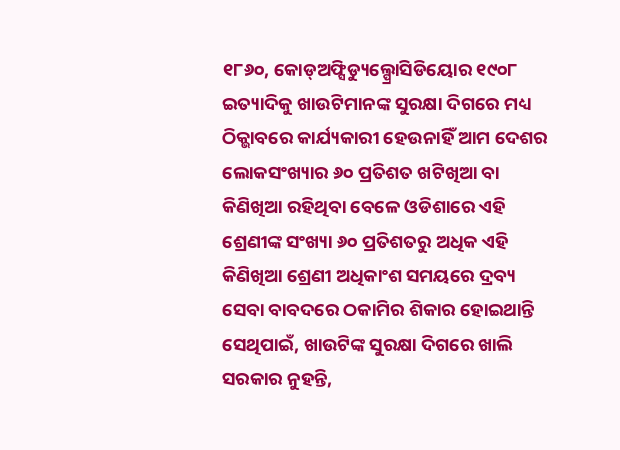୧୮୬୦, କୋଡ୍ଅଫ୍ସିଡ୍ୟୁଲ୍ପ୍ରୋସିଡିୟୋର ୧୯୦୮ ଇତ୍ୟାଦିକୁ ଖାଉଟିମାନଙ୍କ ସୁରକ୍ଷା ଦିଗରେ ମଧ୍ୟ ଠିକ୍ଭାବରେ କାର୍ଯ୍ୟକାରୀ ହେଉନାହିଁ ଆମ ଦେଶର ଲୋକସଂଖ୍ୟାର ୬୦ ପ୍ରତିଶତ ଖଟିଖିଆ ବା କିଣିଖିଆ ରହିଥିବା ବେଳେ ଓଡିଶାରେ ଏହି ଶ୍ରେଣୀଙ୍କ ସଂଖ୍ୟା ୬୦ ପ୍ରତିଶତରୁ ଅଧିକ ଏହି କିଣିଖିଆ ଶ୍ରେଣୀ ଅଧିକାଂଶ ସମୟରେ ଦ୍ରବ୍ୟ ସେବା ବାବଦରେ ଠକାମିର ଶିକାର ହୋଇଥାନ୍ତି ସେଥିପାଇଁ, ଖାଉଟିଙ୍କ ସୁରକ୍ଷା ଦିଗରେ ଖାଲି ସରକାର ନୁହନ୍ତି,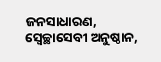ଜନସାଧାରଣ, ସ୍ବେଚ୍ଛାସେବୀ ଅନୁଷ୍ଠାନ,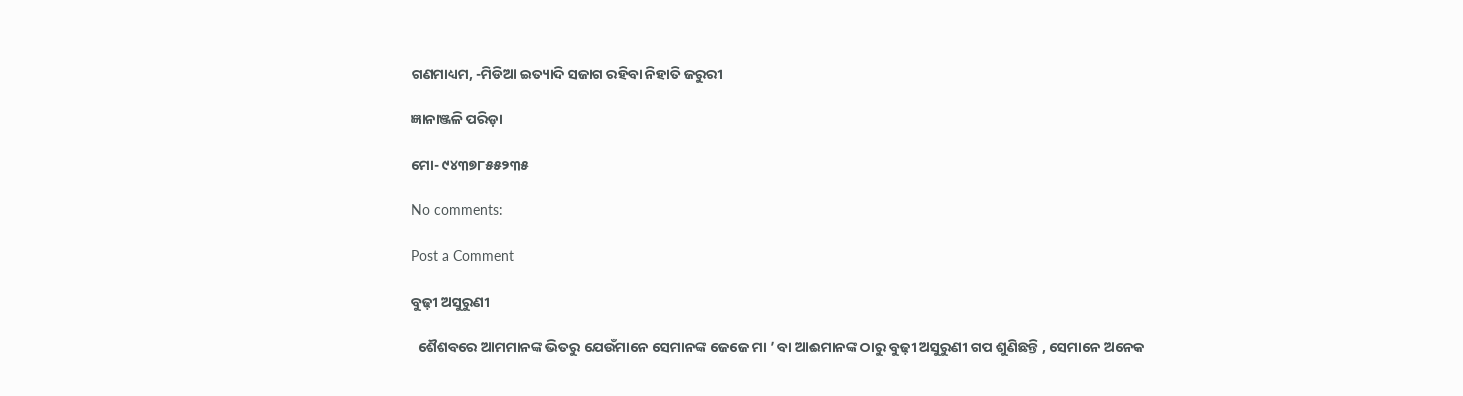ଗଣମାଧ୍ୟମ, -ମିଡିଆ ଇତ୍ୟାଦି ସଜାଗ ରହିବା ନିହାତି ଜରୁରୀ

ଜ୍ଞାନାଞ୍ଜଳି ପରିଡ଼ା

ମୋ- ୯୪୩୭୮୫୫୨୩୫

No comments:

Post a Comment

ବୁଢ଼ୀ ଅସୁରୁଣୀ

  ଶୈଶବରେ ଆମମାନଙ୍କ ଭିତରୁ ଯେଉଁମାନେ ସେମାନଙ୍କ ଜେଜେ ମା ’ ବା ଆଈମାନଙ୍କ ଠାରୁ ବୁଢ଼ୀ ଅସୁରୁଣୀ ଗପ ଶୁଣିଛନ୍ତି , ସେମାନେ ଅନେକ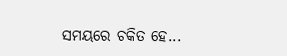ସମୟରେ ଚକିତ ହେ...